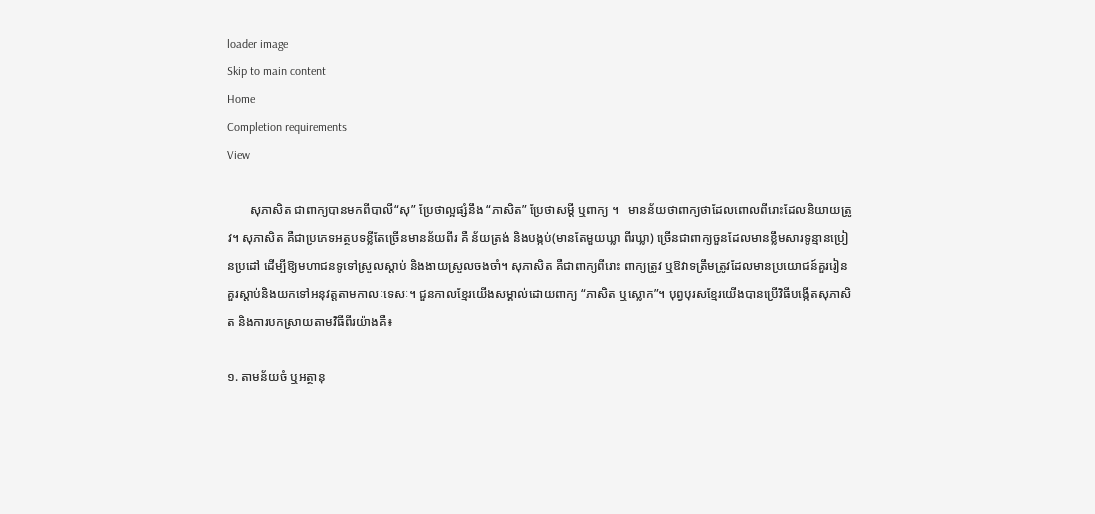loader image
Skip to main content
Home
Completion requirements
View

       សុភាសិត ជាពាក្យបានមកពីបាលី“សុ” ប្រែថាល្អផ្សំនឹង “ភាសិត” ប្រែថាសម្តី ឬពាក្យ ។   មានន័យថាពាក្យថាដែលពោលពីរោះដែលនិយាយត្រូវ។ សុភាសិត គឺជាប្រភេទអត្ថបទខ្លីតែច្រើនមានន័យពីរ គឺ ន័យត្រង់ និងបង្កប់(មានតែមួយឃ្លា ពីរឃ្លា) ច្រើនជាពាក្យចួនដែលមានខ្លឹមសារទូន្មានប្រៀនប្រដៅ ដើម្បីឱ្យមហាជនទូទៅស្រួលស្តាប់ និងងាយស្រួលចងចាំ។ សុភាសិត គឺជាពាក្យពីរោះ ពាក្យត្រូវ ឬឱវាទត្រឹមត្រូវដែលមានប្រយោជន៍គួររៀន គួរស្តាប់និងយកទៅអនុវត្តតាមកាលៈទេសៈ។ ជួនកាលខ្មែរយើងសម្គាល់ដោយពាក្យ “ភាសិត ឬស្លោក”។ បុព្វបុរសខ្មែរយើងបានប្រើវិធីបង្កើតសុភាសិត និងការបកស្រាយតាមវិធីពីរយ៉ាងគឺ៖

១. តាមន័យចំ ឬអត្ថានុ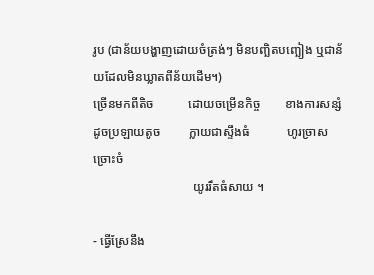រូប (ជាន័យបង្ហាញដោយចំត្រង់ៗ មិនបញ្ឆិតបញ្ឆៀង ឬជាន័យដែលមិនឃ្លាតពីន័យដើម។)
ច្រើនមកពីតិច           ដោយចម្រើនកិច្ច        ខាងការសន្សំ
ដូចប្រឡាយតូច         ក្លាយជាស្ទឹងធំ            ហូរច្រាសច្រោះចំ
                                យូររឹតធំសាយ ។

- ធ្វើស្រែនឹង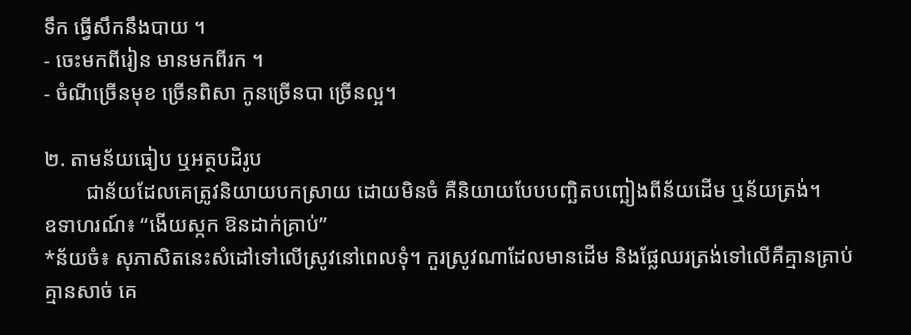ទឹក ធ្វើសឹកនឹងបាយ ។
- ចេះមកពីរៀន មានមកពីរក ។
- ចំណីច្រើនមុខ ច្រើនពិសា កូនច្រើនបា ច្រើនល្អ។

២. តាមន័យធៀប ឬអត្ថបដិរូប
        ជាន័យដែលគេត្រូវនិយាយបកស្រាយ ដោយមិនចំ គឺនិយាយបែបបញ្ឆិតបញ្ឆៀងពីន័យដើម ឬន័យត្រង់។
ឧទាហរណ៍៖ “ងើយស្កក ឱនដាក់គ្រាប់”
*ន័យចំ៖ សុភាសិតនេះសំដៅទៅលើស្រូវនៅពេលទុំ។ កួរស្រូវណាដែលមានដើម និងផ្លែឈរត្រង់ទៅលើគឺគ្មានគ្រាប់ គ្មានសាច់ គេ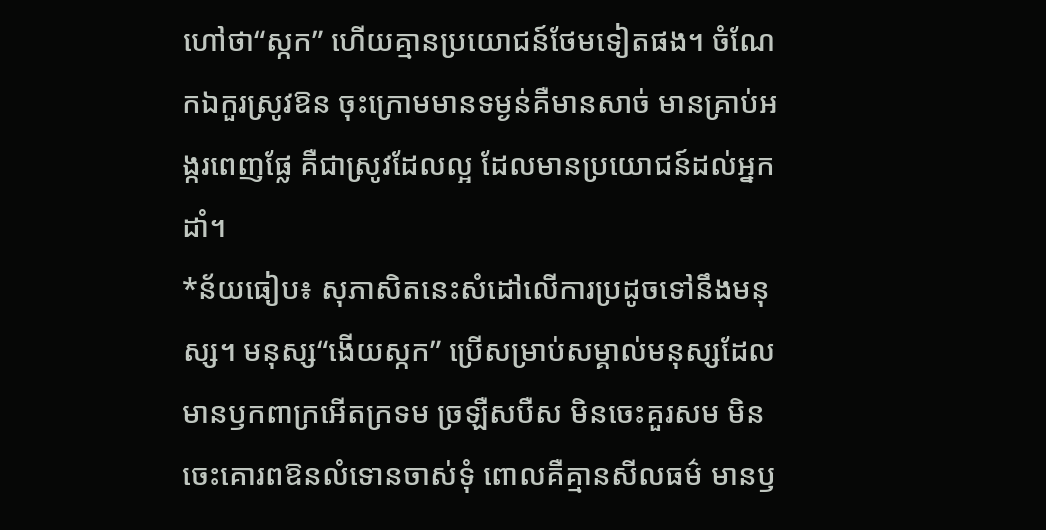ហៅថា“ស្កក” ហើយគ្មានប្រយោជន៍ថែមទៀតផង។ ចំណែកឯកួរស្រូវឱន ចុះក្រោមមានទម្ងន់គឺមានសាច់ មានគ្រាប់អង្ករពេញផ្លែ គឺជាស្រូវដែលល្អ ដែលមានប្រយោជន៍ដល់អ្នកដាំ។
*ន័យធៀប៖ សុភាសិតនេះសំដៅលើការប្រដូចទៅនឹងមនុស្ស។ មនុស្ស“ងើយស្កក” ប្រើសម្រាប់សម្គាល់មនុស្សដែលមានឫកពាក្រអើតក្រទម ច្រឡឺសបឺស មិនចេះគួរសម មិនចេះគោរពឱនលំទោនចាស់ទុំ ពោលគឺគ្មានសីលធម៌ មានឫ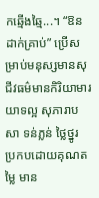កឆ្មើងឆ្មៃ...។ “ឱនដាក់គ្រាប់” ប្រើសម្រាប់មនុស្សមានសុជីវធម៌មានកិរិយាមារយាទល្អ សុភារាបសា ទន់ភ្លន់ ថ្លៃថ្នូរ ប្រកបដោយគុណតម្លៃ មាន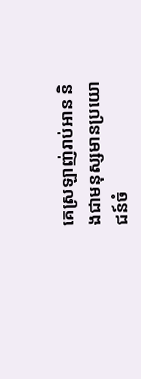គេស្រឡាញ់រាប់អាន និងជាមនុស្សមានប្រយោជន៍ចំ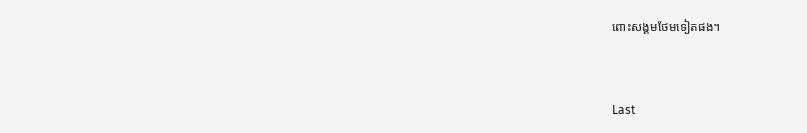ពោះសង្គមថែមទៀតផង។


Last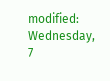modified: Wednesday, 7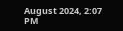August 2024, 2:07 PM